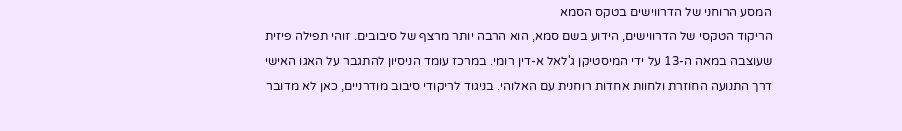המסע הרוחני של הדרווישים בטקס הסמא
הריקוד הטקסי של הדרווישים, הידוע בשם סמא, הוא הרבה יותר מרצף של סיבובים. זוהי תפילה פיזית שעוצבה במאה ה-13 על ידי המיסטיקן ג'לאל א-דין רומי. במרכז עומד הניסיון להתגבר על האגו האישי דרך התנועה החוזרת ולחוות אחדות רוחנית עם האלוהי. בניגוד לריקודי סיבוב מודרניים, כאן לא מדובר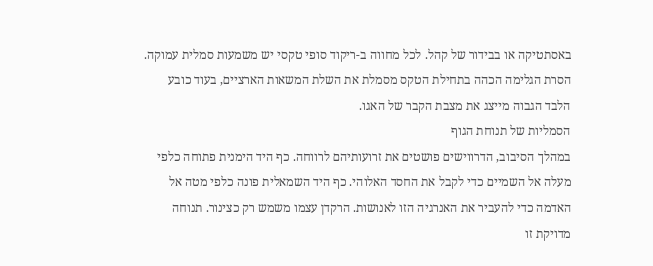באסתטיקה או בבידור של קהל. לכל מחווה ב-ריקוד סופי טקסי יש משמעות סמלית עמוקה. הסרת הגלימה הכהה בתחילת הטקס מסמלת את השלת המשאות הארציים, בעוד כובע הלבד הגבוה מייצג את מצבת הקבר של האגו.
הסמליות של תנוחת הגוף
במהלך הסיבוב, הדרווישים פושטים את זרועותיהם לרווחה. כף היד הימנית פתוחה כלפי מעלה אל השמיים כדי לקבל את החסד האלוהי. כף היד השמאלית פונה כלפי מטה אל האדמה כדי להעביר את האנרגיה הזו לאנושות. הרקדן עצמו משמש רק כצינור. תנוחה מדויקת זו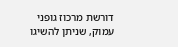דורשת מרכוז גופני עמוק, שניתן להשיגו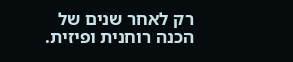רק לאחר שנים של הכנה רוחנית ופיזית.